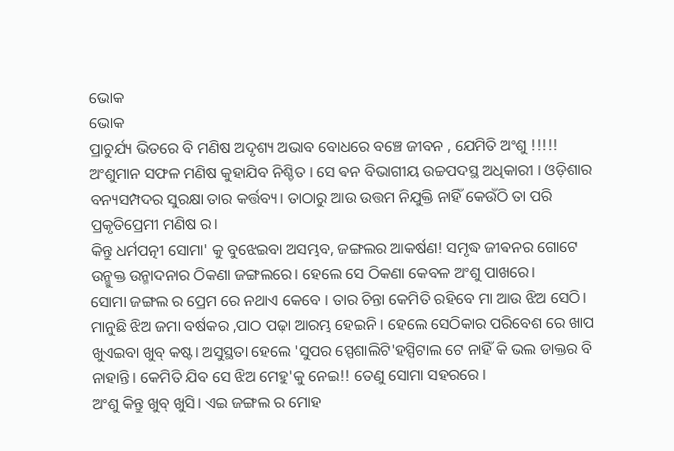ଭୋକ
ଭୋକ
ପ୍ରାଚୁର୍ଯ୍ୟ ଭିତରେ ବି ମଣିଷ ଅଦୃଶ୍ୟ ଅଭାବ ବୋଧରେ ବଞ୍ଚେ ଜୀବନ , ଯେମିତି ଅଂଶୁ !!!!!
ଅଂଶୁମାନ ସଫଳ ମଣିଷ କୁହାଯିବ ନିଶ୍ଚିତ । ସେ ଵନ ବିଭାଗୀୟ ଉଚ୍ଚପଦସ୍ଥ ଅଧିକାରୀ । ଓଡ଼ିଶାର ବନ୍ୟସମ୍ପଦର ସୁରକ୍ଷା ତାର କର୍ତ୍ତବ୍ୟ। ତାଠାରୁ ଆଉ ଉତ୍ତମ ନିଯୁକ୍ତି ନାହିଁ କେଉଁଠି ତା ପରି ପ୍ରକୃତିପ୍ରେମୀ ମଣିଷ ର।
କିନ୍ତୁ ଧର୍ମପତ୍ନୀ ସୋମା' କୁ ବୁଝେଇବା ଅସମ୍ଭବ, ଜଙ୍ଗଲର ଆକର୍ଷଣ! ସମୃଦ୍ଧ ଜୀଵନର ଗୋଟେ ଉନ୍ମୁକ୍ତ ଉନ୍ମାଦନାର ଠିକଣା ଜଙ୍ଗଲରେ। ହେଲେ ସେ ଠିକଣା କେବଳ ଅଂଶୁ ପାଖରେ।
ସୋମା ଜଙ୍ଗଲ ର ପ୍ରେମ ରେ ନଥାଏ କେବେ । ତାର ଚିନ୍ତା କେମିତି ରହିବେ ମା ଆଉ ଝିଅ ସେଠି। ମାନୁଛି ଝିଅ ଜମା ବର୍ଷକର ,ପାଠ ପଢ଼ା ଆରମ୍ଭ ହେଇନି । ହେଲେ ସେଠିକାର ପରିବେଶ ରେ ଖାପ ଖୁଏଇବା ଖୁବ୍ କଷ୍ଟ। ଅସୁସ୍ଥତା ହେଲେ 'ସୁପର ସ୍ପେଶାଲିଟି'ହସ୍ପିଟାଲ ଟେ ନାହିଁ କି ଭଲ ଡାକ୍ତର ବି ନାହାନ୍ତି। କେମିତି ଯିବ ସେ ଝିଅ ମେହୁ'କୁ ନେଇ!! ତେଣୁ ସୋମା ସହରରେ ।
ଅଂଶୁ କିନ୍ତୁ ଖୁବ୍ ଖୁସି। ଏଇ ଜଙ୍ଗଲ ର ମୋହ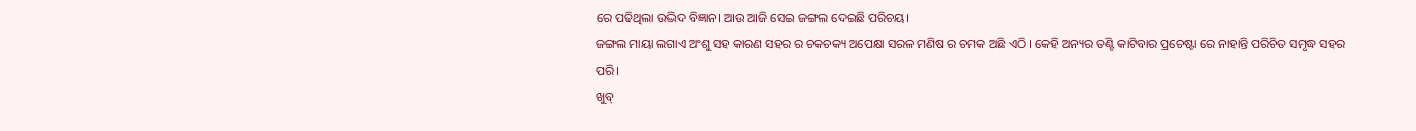ରେ ପଢିଥିଲା ଉଦ୍ଭିଦ ବିଜ୍ଞାନ। ଆଉ ଆଜି ସେଇ ଜଙ୍ଗଲ ଦେଇଛି ପରିଚୟ।
ଜଙ୍ଗଲ ମାୟା ଲଗାଏ ଅଂଶୁ ସହ କାରଣ ସହର ର ଚକଚକ୍ୟ ଅପେକ୍ଷା ସରଳ ମଣିଷ ର ଚମକ ଅଛି ଏଠି । କେହି ଅନ୍ୟର ତଣ୍ଟି କାଟିବାର ପ୍ରଚେଷ୍ଟା ରେ ନାହାନ୍ତି ପରିଚିତ ସମୃଦ୍ଧ ସହର ପରି।
ଖୁବ୍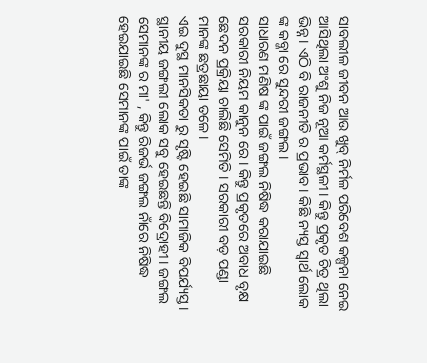ସାବଲୀଳ ଜୀବନ ଆଉ ଖୁବ୍ ନିର୍ମଳ ପରିବେଶ କଳ୍ପନା ନେଇ ଆସିଥିଲା ଅଂଶୁ ନିଜ ନୂଆ କର୍ମସ୍ଥଳୀ। କିନ୍ତୁ ପ୍ରକୃତ ଚିତ୍ର ଥିଲା ଭିନ୍ନ। ଏଠି ବି ରାଜନୀତି ର ପ୍ରଭାବ। କିଛି ନ୍ୟସ୍ତ ସ୍ଵାର୍ଥ ଲୋକ ଙ୍କ କବ୍ଜା ରେ ସୁନ୍ଦରୀ ଜଙ୍ଗଲ।
ସାଧାରଣ ମଣିଷ ଙ୍କ ପାଇଁ ଜଙ୍ଗଲ ନିଷିଦ୍ଧ କରାଯାଇଛି ସରକାରୀ ନିୟମ କାନୁନ ରେ। କିନ୍ତୁ ପ୍ରକୃତରେ ଅବାଧ ବୃକ୍ଷ ଛେଦନ ପ୍ରକ୍ରିୟା ଚାଲିଛି ସେମିତି । ସରକାରୀ ବଡ଼ ପଣ୍ଡା ମାନଙ୍କ ଛତ୍ରଛାୟା ତଳେ।
ଏଇ ଦୁସ୍ଥ ମାନସିକତା ରୁ ସୃଷ୍ଟି ହେଇଛି ସାମାଜିକ ବିପର୍ଯ୍ୟସ୍ତ। ସ୍ଥାନୀୟ ଜଙ୍ଗଲୀ ଲୋକ ସବୁ ହେଇଛନ୍ତି ବିଦ୍ରୋହୀ। ଜଙ୍ଗଲ ସେମାନଙ୍କ ର ମା' , କିନ୍ତୁ ରିଜର୍ଭ ଜଙ୍ଗଲ ନାଁରେ ନିଷିଦ୍ଧ ହେଇଯାଇଛି ସେମାନଙ୍କ ପାଇଁ ତାଙ୍କ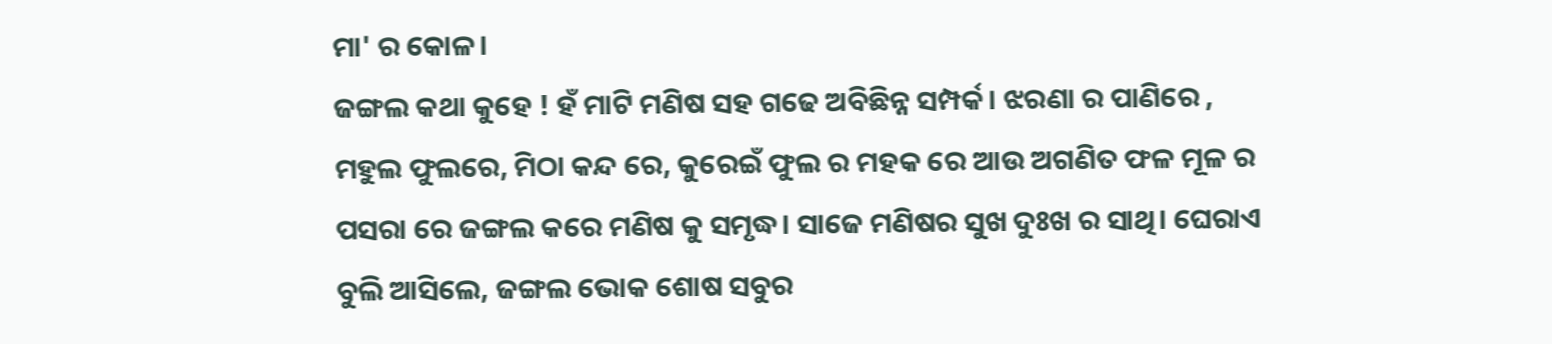ମା' ର କୋଳ।
ଜଙ୍ଗଲ କଥା କୁହେ ! ହଁ ମାଟି ମଣିଷ ସହ ଗଢେ ଅବିଛିନ୍ନ ସମ୍ପର୍କ। ଝରଣା ର ପାଣିରେ , ମହୁଲ ଫୁଲରେ, ମିଠା କନ୍ଦ ରେ, କୁରେଇଁ ଫୁଲ ର ମହକ ରେ ଆଉ ଅଗଣିତ ଫଳ ମୂଳ ର ପସରା ରେ ଜଙ୍ଗଲ କରେ ମଣିଷ କୁ ସମୃଦ୍ଧ। ସାଜେ ମଣିଷର ସୁଖ ଦୁଃଖ ର ସାଥି। ଘେରାଏ ବୁଲି ଆସିଲେ, ଜଙ୍ଗଲ ଭୋକ ଶୋଷ ସବୁର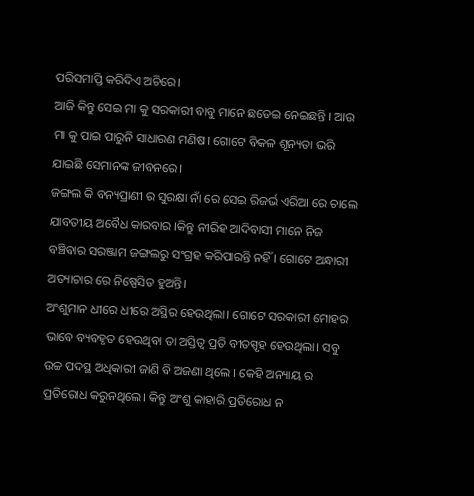ପରିସମାପ୍ତି କରିଦିଏ ଅଚିରେ।
ଆଜି କିନ୍ତୁ ସେଇ ମା କୁ ସରକାରୀ ବାବୁ ମାନେ ଛଡେଇ ନେଇଛନ୍ତି । ଆଉ ମା କୁ ପାଇ ପାରୁନି ସାଧାରଣ ମଣିଷ। ଗୋଟେ ବିକଳ ଶୂନ୍ୟତା ଭରି ଯାଇଛି ସେମାନଙ୍କ ଜୀବନରେ।
ଜଙ୍ଗଲ କି ବନ୍ୟପ୍ରାଣୀ ର ସୁରକ୍ଷା ନାଁ ରେ ସେଇ ରିଜର୍ଭ ଏରିଆ ରେ ଚାଲେ ଯାବତୀୟ ଅବୈଧ କାରବାର ।କିନ୍ତୁ ନୀରିହ ଆଦିବାସୀ ମାନେ ନିଜ ବଞ୍ଚିବାର ସରଞ୍ଜାମ ଜଙ୍ଗଲରୁ ସଂଗ୍ରହ କରିପାରନ୍ତି ନହିଁ । ଗୋଟେ ଅନ୍ଧାରୀ ଅତ୍ୟାଚାର ରେ ନିଷ୍ପେସିତ ହୁଅନ୍ତି।
ଅଂଶୁମାନ ଧୀରେ ଧୀରେ ଅସ୍ଥିର ହେଉଥିଲା। ଗୋଟେ ସରକାରୀ ମୋହର ଭାବେ ବ୍ୟବହୃତ ହେଉଥିବା ତା ଅସ୍ତିତ୍ୱ ପ୍ରତି ବୀତସ୍ପୃହ ହେଉଥିଲା। ସବୁ ଉଚ୍ଚ ପଦସ୍ଥ ଅଧିକାରୀ ଜାଣି ବି ଅଜଣା ଥିଲେ । କେହି ଅନ୍ୟାୟ ର ପ୍ରତିରୋଧ କରୁନଥିଲେ। କିନ୍ତୁ ଅଂଶୁ କାହାରି ପ୍ରତିରୋଧ ନ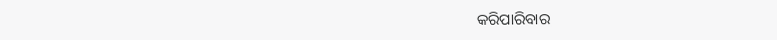କରିପାରିବାର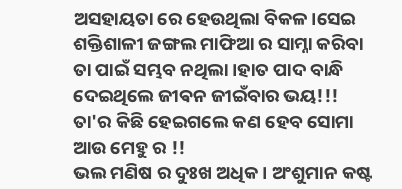ଅସହାୟତା ରେ ହେଉଥିଲା ବିକଳ।ସେଇ ଶକ୍ତିଶାଳୀ ଜଙ୍ଗଲ ମାଫିଆ ର ସାମ୍ନା କରିବା ତା ପାଇଁ ସମ୍ଭବ ନଥିଲା ।ହାତ ପାଦ ବାନ୍ଧି ଦେଇଥିଲେ ଜୀଵନ ଜୀଇଁବାର ଭୟ!!!
ତା'ର କିଛି ହେଇଗଲେ କଣ ହେବ ସୋମା ଆଉ ମେହୁ ର !!
ଭଲ ମଣିଷ ର ଦୁଃଖ ଅଧିକ । ଅଂଶୁମାନ କଷ୍ଟ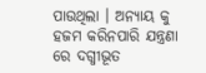ପାଉଥିଲା । ଅନ୍ୟାୟ କୁ ହଜମ କରିନପାରି ଯନ୍ତ୍ରଣା ରେ ଦଗ୍ଧୀଭୂତ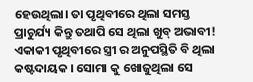ହେଉଥିଲା। ତା ପୃଥିବୀରେ ଥିଲା ସମସ୍ତ ପ୍ରାଚୁର୍ଯ୍ୟ କିନ୍ତୁ ତଥାପି ସେ ଥିଲା ଖୁବ୍ ଅଭାବୀ!
ଏକାକୀ ପୃଥିବୀରେ ସ୍ତ୍ରୀ ର ଅନୁପସ୍ଥିତି ବି ଥିଲା
କଷ୍ଟଦାୟକ । ସୋମା କୁ ଖୋଜୁଥିଲା ସେ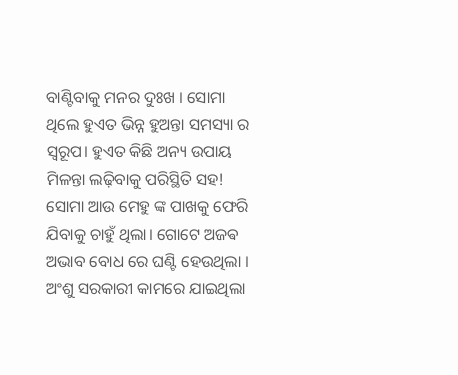ବାଣ୍ଟିବାକୁ ମନର ଦୁଃଖ । ସୋମା ଥିଲେ ହୁଏତ ଭିନ୍ନ ହୁଅନ୍ତା ସମସ୍ୟା ର ସ୍ୱରୂପ। ହୁଏତ କିଛି ଅନ୍ୟ ଉପାୟ ମିଳନ୍ତା ଲଢ଼ିବାକୁ ପରିସ୍ଥିତି ସହ! ସୋମା ଆଉ ମେହୁ ଙ୍କ ପାଖକୁ ଫେରି ଯିବାକୁ ଚାହୁଁ ଥିଲା। ଗୋଟେ ଅଜଵ ଅଭାବ ବୋଧ ରେ ଘଣ୍ଟି ହେଉଥିଲା ।
ଅଂଶୁ ସରକାରୀ କାମରେ ଯାଇଥିଲା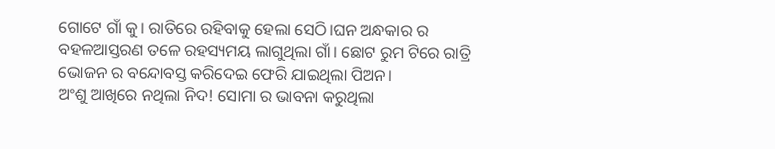ଗୋଟେ ଗାଁ କୁ। ରାତିରେ ରହିବାକୁ ହେଲା ସେଠି।ଘନ ଅନ୍ଧକାର ର ବହଳଆସ୍ତରଣ ତଳେ ରହସ୍ୟମୟ ଲାଗୁଥିଲା ଗାଁ। ଛୋଟ ରୁମ ଟିରେ ରାତ୍ରି ଭୋଜନ ର ବନ୍ଦୋବସ୍ତ କରିଦେଇ ଫେରି ଯାଇଥିଲା ପିଅନ।
ଅଂଶୁ ଆଖିରେ ନଥିଲା ନିଦ! ସୋମା ର ଭାବନା କରୁଥିଲା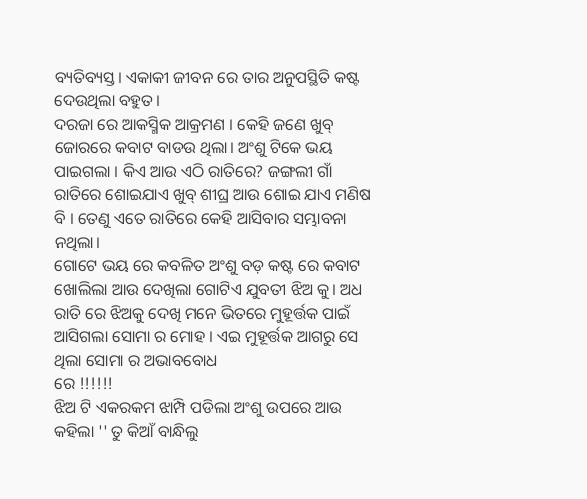ବ୍ୟତିବ୍ୟସ୍ତ। ଏକାକୀ ଜୀବନ ରେ ତାର ଅନୁପସ୍ଥିତି କଷ୍ଟ ଦେଉଥିଲା ବହୁତ।
ଦରଜା ରେ ଆକସ୍ମିକ ଆକ୍ରମଣ । କେହି ଜଣେ ଖୁବ୍ ଜୋରରେ କବାଟ ବାଡଉ ଥିଲା। ଅଂଶୁ ଟିକେ ଭୟ ପାଇଗଲା । କିଏ ଆଉ ଏଠି ରାତିରେ? ଜଙ୍ଗଲୀ ଗାଁ ରାତିରେ ଶୋଇଯାଏ ଖୁବ୍ ଶୀଘ୍ର ଆଉ ଶୋଇ ଯାଏ ମଣିଷ ବି । ତେଣୁ ଏତେ ରାତିରେ କେହି ଆସିବାର ସମ୍ଭାବନା ନଥିଲା।
ଗୋଟେ ଭୟ ରେ କବଳିତ ଅଂଶୁ ବଡ଼ କଷ୍ଟ ରେ କବାଟ ଖୋଲିଲା ଆଉ ଦେଖିଲା ଗୋଟିଏ ଯୁବତୀ ଝିଅ କୁ। ଅଧ ରାତି ରେ ଝିଅକୁ ଦେଖି ମନେ ଭିତରେ ମୁହୂର୍ତ୍ତକ ପାଇଁ ଆସିଗଲା ସୋମା ର ମୋହ । ଏଇ ମୁହୂର୍ତ୍ତକ ଆଗରୁ ସେ ଥିଲା ସୋମା ର ଅଭାବବୋଧ
ରେ !!!!!!
ଝିଅ ଟି ଏକରକମ ଝାମ୍ପି ପଡିଲା ଅଂଶୁ ଉପରେ ଆଉ କହିଲା '' ତୁ କିଆଁ ବାନ୍ଧିଲୁ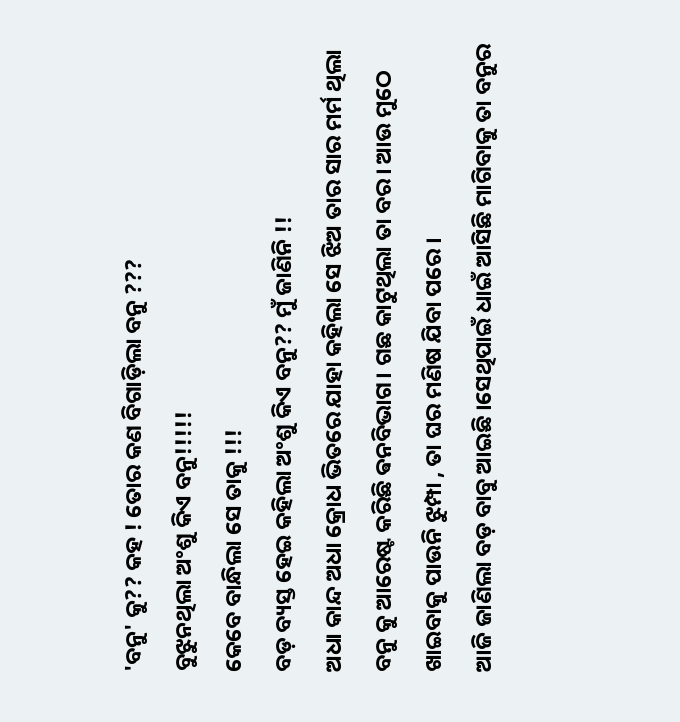'ବନୁ' କୁ?? କହ ! ତୋର କଣ ବିଗାଡ଼ିଲା ବନୁ ???
ବୁଝୁନଥିଲା ଅଂଶୁ କିଏ ବନୁ!!!!!
କେବେ ବାନ୍ଧିଲା ସେ ତାକୁ !!!
ବଡ଼ ବ୍ୟସ୍ତ ହେଇ କହିଲା ଅଂଶୁ କିଏ ବନୁ?? ମୁଁ ଜାଣିନି !!
ଅଧା କାନ୍ଦ ଅଧା କ୍ରୋଧ ଭିତରେ ଯାହା କହିଲା ସେ ଝିଅ ତାର ସାର ମର୍ମ ଥିଲା ବନୁ କୁ ଆରେଷ୍ଟ କରିଛି ଵନବିଭାଗ। ଗଛ କାଟୁଥିଲା ତା ବର। ଆଉ ମୁଠେ ଖାଇବାକୁ ପାଉନି ଝୁମ୍ପା , ତା ଘର ମଣିଷ ଯିବା ପରେ ।
ଆଜି ଜାଣିଲା ବଡ଼ ବାବୁ ଆଇଛି ।ସେଥିପାଇଁ ଧାଇଁ ଆସିଛି ମାଗିବାକୁ ତା ବନୁର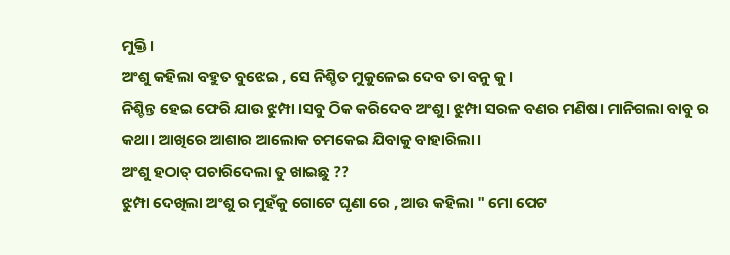ମୁକ୍ତି।
ଅଂଶୁ କହିଲା ବହୁତ ବୁଝେଇ , ସେ ନିଶ୍ଚିତ ମୁକୁଳେଇ ଦେବ ତା ବନୁ କୁ।
ନିଶ୍ଚିନ୍ତ ହେଇ ଫେରି ଯାଉ ଝୁମ୍ପା ।ସବୁ ଠିକ କରିଦେବ ଅଂଶୁ। ଝୁମ୍ପା ସରଳ ବଣର ମଣିଷ। ମାନିଗଲା ବାବୁ ର କଥା। ଆଖିରେ ଆଶାର ଆଲୋକ ଚମକେଇ ଯିବାକୁ ବାହାରିଲା।
ଅଂଶୁ ହଠାତ୍ ପଚାରିଦେଲା ତୁ ଖାଇଛୁ ??
ଝୁମ୍ପା ଦେଖିଲା ଅଂଶୁ ର ମୁହଁକୁ ଗୋଟେ ଘୃଣା ରେ , ଆଉ କହିଲା " ମୋ ପେଟ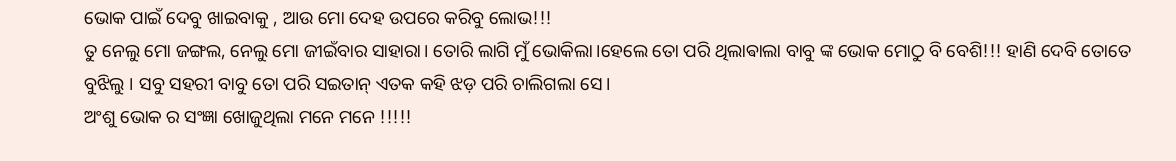ଭୋକ ପାଇଁ ଦେବୁ ଖାଇବାକୁ , ଆଉ ମୋ ଦେହ ଉପରେ କରିବୁ ଲୋଭ!!!
ତୁ ନେଲୁ ମୋ ଜଙ୍ଗଲ, ନେଲୁ ମୋ ଜୀଇଁବାର ସାହାରା। ତୋରି ଲାଗି ମୁଁ ଭୋକିଲା।ହେଲେ ତୋ ପରି ଥିଲାଵାଲା ବାବୁ ଙ୍କ ଭୋକ ମୋଠୁ ବି ବେଶି!!! ହାଣି ଦେବି ତୋତେ ବୁଝିଲୁ । ସବୁ ସହରୀ ବାବୁ ତୋ ପରି ସଇତାନ୍ ଏତକ କହି ଝଡ଼ ପରି ଚାଲିଗଲା ସେ।
ଅଂଶୁ ଭୋକ ର ସଂଜ୍ଞା ଖୋଜୁଥିଲା ମନେ ମନେ !!!!!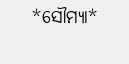*ସୌମ୍ୟା*